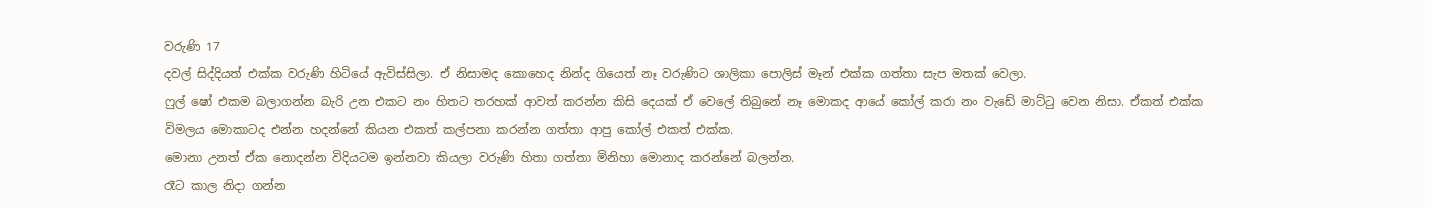වරුණි 17
දවල් සිද්දියත් එක්ක වරුණි හිටියේ ඇවිස්සිලා. ඒ නිසාමද කොහෙද නින්ද ගියෙත් නෑ වරුණිට ශාලිකා පොලිස් මෑන් එක්ක ගත්තා සැප මතක් වෙලා.
ෆුල් ෂෝ එකම බලාගන්න බැරි උන එකට නං හිතට තරහක් ආවත් කරන්න කිසි දෙයක් ඒ වෙලේ තිබුනේ නෑ මොකද ආයේ කෝල් කරා නං වැඩේ මාට්ටු වෙන නිසා. ඒකත් එක්ක විමලය මොකාටද එන්න හදන්නේ කියන එකත් කල්පනා කරන්න ගත්තා ආපු කෝල් එකත් එක්ක.
මොනා උනත් ඒක නොදන්න විදියටම ඉන්නවා කියලා වරුණි හිතා ගත්තා මිනිහා මොනාද කරන්නේ බලන්න.
රෑට කාල නිදා ගන්න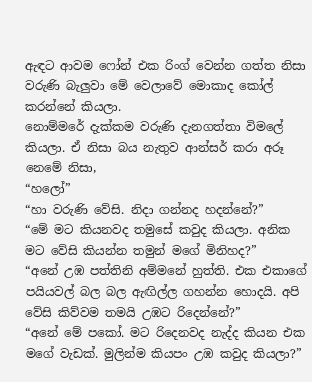ඇඳට ආවම ෆෝන් එක රිංග් වෙන්න ගත්ත නිසා වරුණි බැලුවා මේ වෙලාවේ මොකාද කෝල් කරන්නේ කියලා.
නොම්මරේ දැක්කම වරුණි දැනගත්තා විමලේ කියලා. ඒ නිසා බය නැතුව ආන්සර් කරා අරූ නෙමේ නිසා,
“හලෝ”
“හා වරුණි වේසි. නිදා ගන්නද හදන්නේ?”
“මේ මට කියනවද තමුසේ කවුද කියලා. අනික මට වේසි කියන්න තමුන් මගේ මිනිහද?”
“අනේ උඹ පත්තිනි අම්මනේ හුත්ති. එක එකාගේ පයියවල් බල බල ඇඟිල්ල ගහන්න හොදයි. අපි වේසි කිව්වම තමයි උඹට රිදෙන්නේ?”
“අනේ මේ පකෝ. මට රිදෙනවද නැද්ද කියන එක මගේ වැඩක්. මුලින්ම කියපං උඹ කවුද කියලා?”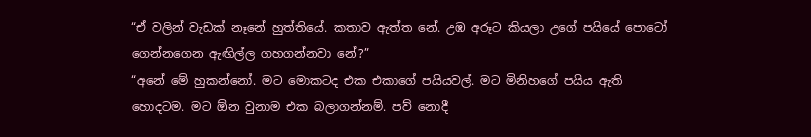“ඒ වලින් වැඩක් නෑනේ හුත්තියේ. කතාව ඇත්ත නේ. උඹ අරූට කියලා උගේ පයියේ පොටෝ ගෙන්නගෙන ඇඟිල්ල ගහගන්නවා නේ?”
“අනේ මේ හුකන්නෝ. මට මොකටද එක එකාගේ පයියවල්. මට මිනිහගේ පයිය ඇති හොදටම. මට ඕන වුනාම එක බලාගන්නම්. පව් නොදී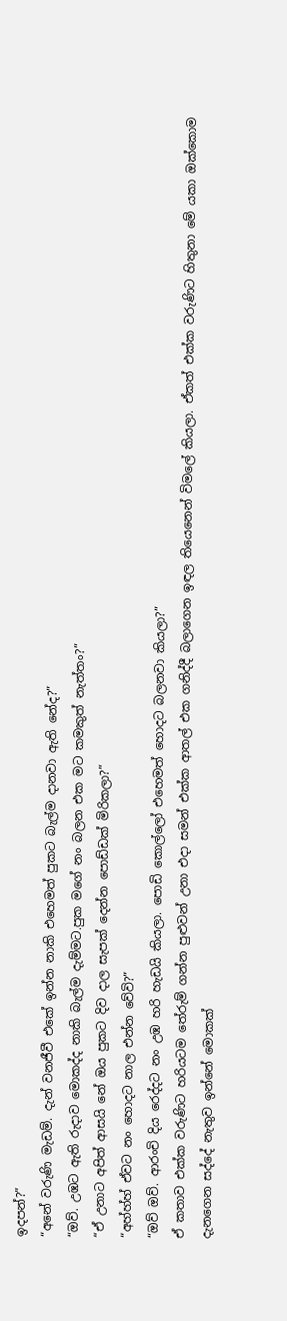ඉදපන්?”
“අනේ වරුණි මැඩම්. දැන් වනජීවී එකේ ඉන්න නාකි එහෙමත් පුකට බැල්ම දානවා ඇති නේද?”
“ඔව්. උඹට ඇති රුදාව මොකද්ද නාකි බැල්ම දැම්මට.පුක මගේ නං බලන එක මට කමකුත් නැත්තං?”
“ඒ උනාට අපිත් ආසයි නේ ඔය පුකට දිව දාල සැපක් දෙන්න පොඩ්ඩක් මිරිකලා?”
“අහ්හ්හ් ඒවට නං හොදට නාල එන්න වේවි?”
“ඔව් ඔව්. ආරංචි දිය රෙද්දට නං උඹ හරි හැඩයි කියලා. පොඩි කොල්ලෝ එහෙමත් හොදට බලනවා කියලා?”
ඒ කතාව එක්ක වරුණිට හරියටම තේරුම් ගන්න පුළුවන් උනා එදා සමන් එක්ක ආතල් එක ගනිද්දී බලාගෙන ඉඳල තියෙනෙන් විමලේ කියලා. ඒකත් එක්ක වරුණිට හිතුනා මේ යකා ඔක්කොම දැනගෙන සද්දේ නැතුව ඉන්නේ මොකක්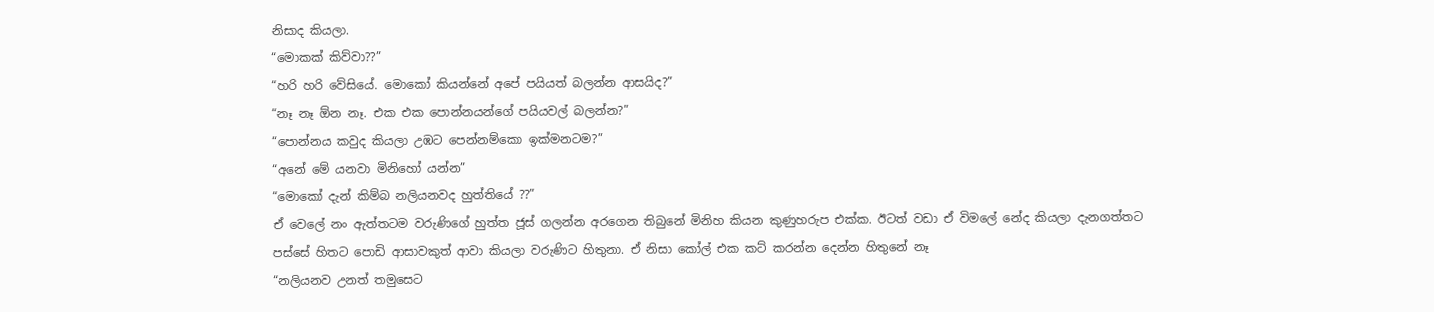නිසාද කියලා.
“මොකක් කිව්වා??”
“හරි හරි වේසියේ. මොකෝ කියන්නේ අපේ පයියත් බලන්න ආසයිද?”
“නෑ නෑ ඕන නෑ. එක එක පොන්නයන්ගේ පයියවල් බලන්න?”
“පොන්නය කවුද කියලා උඹට පෙන්නම්කො ඉක්මනටම?”
“අනේ මේ යනවා මිනිහෝ යන්න”
“මොකෝ දැන් කිම්බ නලියනවද හුත්තියේ ??”
ඒ වෙලේ නං ඇත්තටම වරුණිගේ හුත්ත ජූස් ගලන්න අරගෙන තිබුනේ මිනිහ කියන කුණුහරුප එක්ක. ඊටත් වඩා ඒ විමලේ නේද කියලා දැනගත්තට පස්සේ හිතට පොඩි ආසාවකුත් ආවා කියලා වරුණිට හිතුනා. ඒ නිසා කෝල් එක කට් කරන්න දෙන්න හිතුනේ නෑ
“නලියනව උනත් තමුසෙට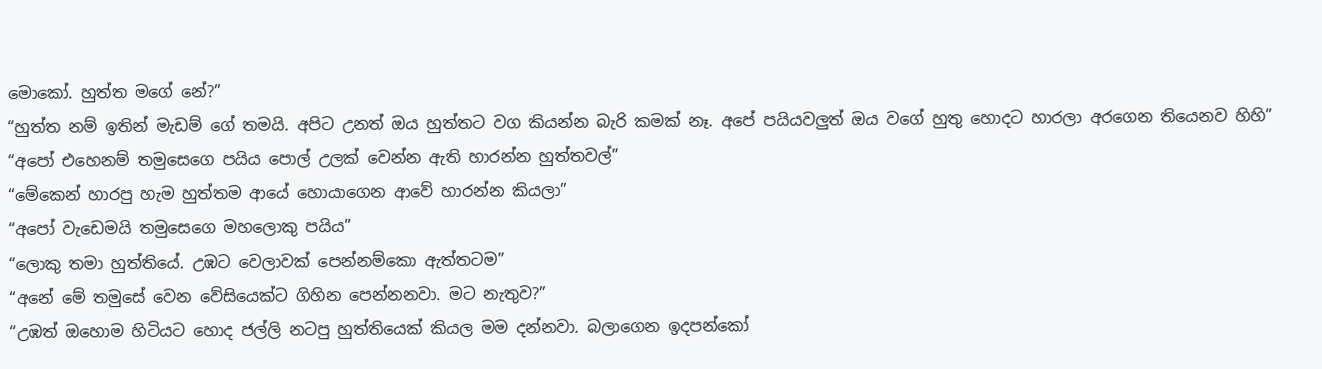මොකෝ. හුත්ත මගේ නේ?”
“හුත්ත නම් ඉතින් මැඩම් ගේ තමයි. අපිට උනත් ඔය හුත්තට වග කියන්න බැරි කමක් නෑ. අපේ පයියවලුත් ඔය වගේ හුතු හොදට හාරලා අරගෙන තියෙනව හිහි”
“අපෝ එහෙනම් තමුසෙගෙ පයිය පොල් උලක් වෙන්න ඇති හාරන්න හුත්තවල්”
“මේකෙන් හාරපු හැම හුත්තම ආයේ හොයාගෙන ආවේ හාරන්න කියලා”
“අපෝ වැඩෙමයි තමුසෙගෙ මහලොකු පයිය”
“ලොකු තමා හුත්තියේ. උඹට වෙලාවක් පෙන්නම්කො ඇත්තටම”
“අනේ මේ තමුසේ වෙන වේසියෙක්ට ගිහින පෙන්නනවා. මට නැතුව?”
“උඹත් ඔහොම හිටියට හොද ජල්ලි නටපු හුත්තියෙක් කියල මම දන්නවා. බලාගෙන ඉදපන්කෝ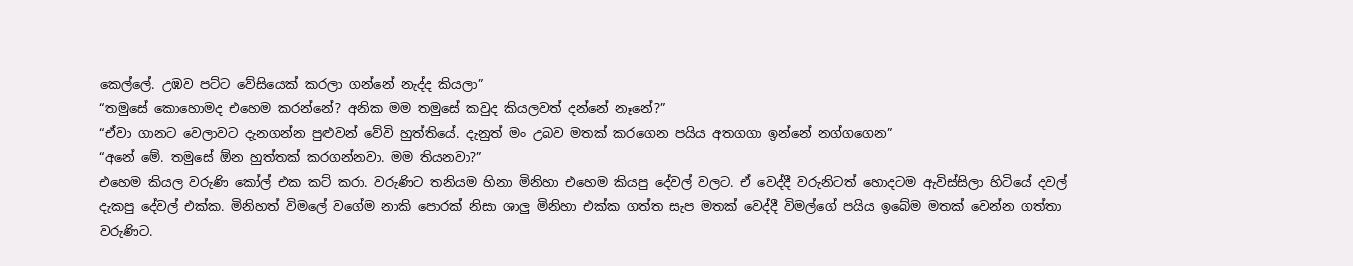කෙල්ලේ. උඹව පට්ට වේසියෙක් කරලා ගන්නේ නැද්ද කියලා”
“තමුසේ කොහොමද එහෙම කරන්නේ? අනික මම තමුසේ කවුද කියලවත් දන්නේ නෑනේ?”
“ඒවා ගානට වෙලාවට දැනගන්න පුළුවන් වේවි හුත්තියේ. දැනුත් මං උබව මතක් කරගෙන පයිය අතගගා ඉන්නේ නග්ගගෙන”
“අනේ මේ. තමුසේ ඕන හුත්තක් කරගන්නවා. මම තියනවා?”
එහෙම කියල වරුණි කෝල් එක කට් කරා. වරුණිට තනියම හිනා මිනිහා එහෙම කියපු දේවල් වලට. ඒ වෙද්දී වරුනිටත් හොදටම ඇවිස්සිලා හිටියේ දවල් දැකපු දේවල් එක්ක. මිනිහත් විමලේ වගේම නාකි පොරක් නිසා ශාලු මිනිහා එක්ක ගත්ත සැප මතක් වෙද්දී විමල්ගේ පයිය ඉබේම මතක් වෙන්න ගත්තා වරුණිට.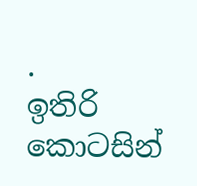.
ඉතිරි කොටසින්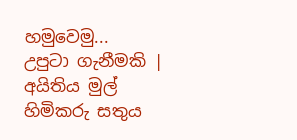හමුවෙමු...
උපුටා ගැනීමකි | අයිතිය මුල් හිමිකරු සතුය